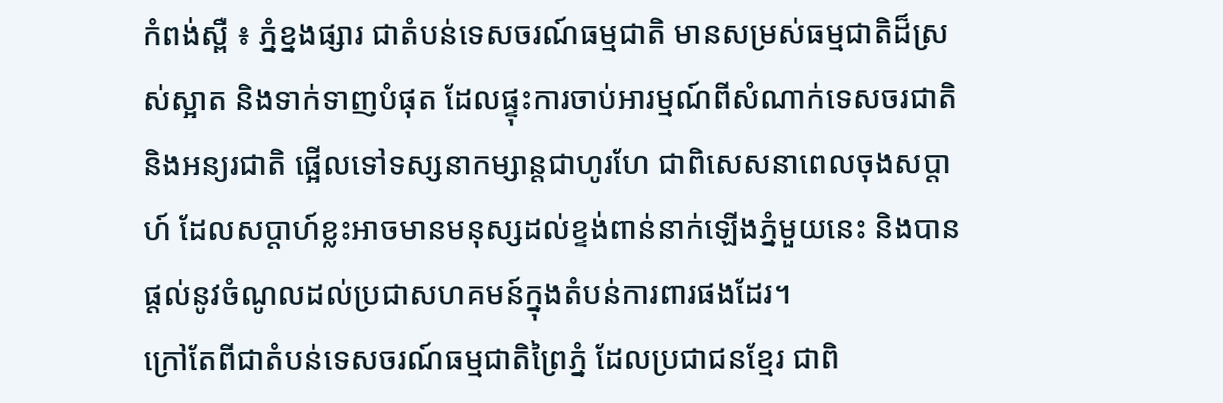កំពង់ស្ពឺ ៖ ភ្នំខ្នងផ្សារ ជាតំបន់ទេសចរណ៍ធម្មជាតិ មានសម្រស់ធម្មជាតិដ៏ស្រស់ស្អាត និងទាក់ទាញបំផុត ដែលផ្ទុះការចាប់អារម្មណ៍ពីសំណាក់ទេសចរជាតិ និងអន្យរជាតិ ផ្អើលទៅទស្សនាកម្សាន្តជាហូរហែ ជាពិសេសនាពេលចុងសប្ដាហ៍ ដែលសប្ដាហ៍ខ្លះអាចមានមនុស្សដល់ខ្ទង់ពាន់នាក់ឡើងភ្នំមួយនេះ និងបានផ្តល់នូវចំណូលដល់ប្រជាសហគមន៍ក្នុងតំបន់ការពារផងដែរ។
ក្រៅតែពីជាតំបន់ទេសចរណ៍ធម្មជាតិព្រៃភ្នំ ដែលប្រជាជនខ្មែរ ជាពិ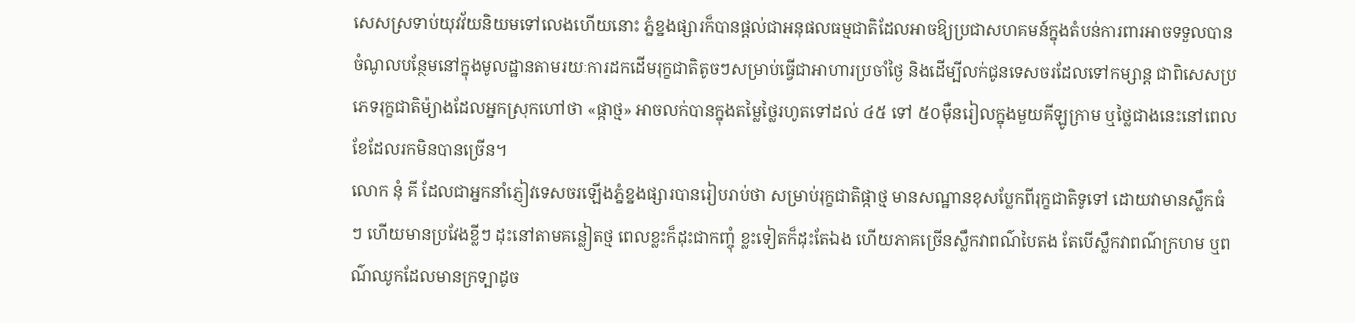សេសស្រទាប់យុវវ័យនិយមទៅលេងហើយនោះ ភ្នំខ្នងផ្សារក៏បានផ្ដល់ជាអនុផលធម្មជាតិដែលអាចឱ្យប្រជាសហគមន៍ក្នុងតំបន់ការពារអាចទទួលបានចំណូលបន្ថែមនៅក្នុងមូលដ្ឋានតាមរយៈការដកដើមរុក្ខជាតិតូចៗសម្រាប់ធ្វើជាអាហារប្រចាំថ្ងៃ និងដើម្បីលក់ជូនទេសចរដែលទៅកម្សាន្ត ជាពិសេសប្រភេទរុក្ខជាតិម៉្យាងដែលអ្នកស្រុកហៅថា «ផ្កាថ្ម» អាចលក់បានក្នុងតម្លៃថ្លៃរហូតទៅដល់ ៤៥ ទៅ ៥០ម៉ឺនរៀលក្នុងមួយគីឡូក្រាម ឬថ្លៃជាងនេះនៅពេលខែដែលរកមិនបានច្រើន។
លោក នុំ គី ដែលជាអ្នកនាំភ្ញៀវទេសចរឡើងភ្នំខ្នងផ្សារបានរៀបរាប់ថា សម្រាប់រុក្ខជាតិផ្កាថ្ម មានសណ្ឋានខុសប្លែកពីរុក្ខជាតិទូទៅ ដោយវាមានស្លឹកធំៗ ហើយមានប្រវែងខ្លីៗ ដុះនៅតាមគន្លៀតថ្ម ពេលខ្លះក៏ដុះជាកញ្ចុំ ខ្លះទៀតក៏ដុះតែឯង ហើយភាគច្រើនស្លឹកវាពណ៌បៃតង តែបើស្លឹកវាពណ៌ក្រហម ឬពណ៌ឈូកដែលមានក្រទ្បាដូច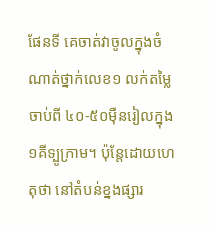ផែនទី គេចាត់វាចូលក្នុងចំណាត់ថ្នាក់លេខ១ លក់តម្លៃចាប់ពី ៤០-៥០ម៉ឺនរៀលក្នុង១គីទ្បូក្រាម។ ប៉ុន្តែដោយហេតុថា នៅតំបន់ខ្នងផ្សារ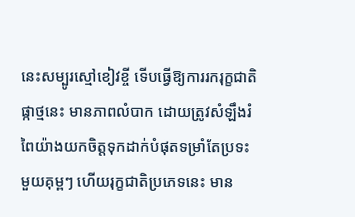នេះសម្បូរស្មៅខៀវខ្ចី ទើបធ្វើឱ្យការរករុក្ខជាតិផ្កាថ្មនេះ មានភាពលំបាក ដោយត្រូវសំឡឹងរំពៃយ៉ាងយកចិត្តទុកដាក់បំផុតទម្រាំតែប្រទះមួយគុម្ពៗ ហើយរុក្ខជាតិប្រភេទនេះ មាន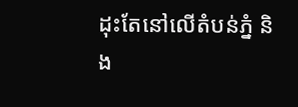ដុះតែនៅលើតំបន់ភ្នំ និង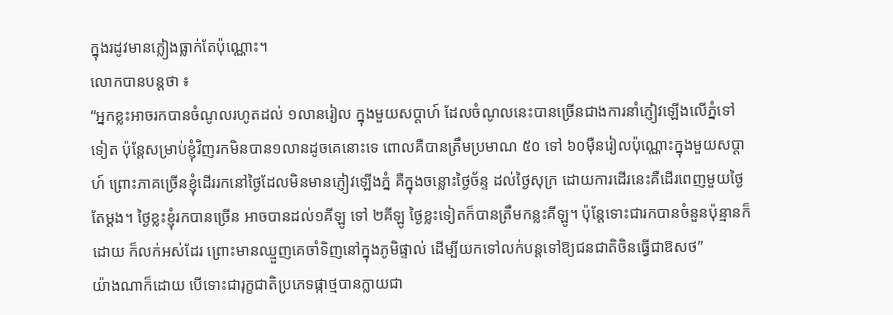ក្នុងរដូវមានភ្លៀងធ្លាក់តែប៉ុណ្ណោះ។
លោកបានបន្តថា ៖
“អ្នកខ្លះអាចរកបានចំណូលរហូតដល់ ១លានរៀល ក្នុងមួយសប្ដាហ៍ ដែលចំណូលនេះបានច្រើនជាងការនាំភ្ញៀវឡើងលើភ្នំទៅទៀត ប៉ុន្តែសម្រាប់ខ្ញុំវិញរកមិនបាន១លានដូចគេនោះទេ ពោលគឺបានត្រឹមប្រមាណ ៥០ ទៅ ៦០ម៉ឺនរៀលប៉ុណ្ណោះក្នុងមួយសប្ដាហ៍ ព្រោះភាគច្រើនខ្ញុំដើររកនៅថ្ងៃដែលមិនមានភ្ញៀវឡើងភ្នំ គឺក្នុងចន្លោះថ្ងៃច័ន្ទ ដល់ថ្ងៃសុក្រ ដោយការដើរនេះគឺដើរពេញមួយថ្ងៃតែម្ដង។ ថ្ងៃខ្លះខ្ញុំរកបានច្រើន អាចបានដល់១គីឡូ ទៅ ២គីឡូ ថ្ងៃខ្លះទៀតក៏បានត្រឹមកន្លះគីឡូ។ ប៉ុន្តែទោះជារកបានចំនួនប៉ុន្មានក៏ដោយ ក៏លក់អស់ដែរ ព្រោះមានឈ្មួញគេចាំទិញនៅក្នុងភូមិផ្ទាល់ ដើម្បីយកទៅលក់បន្តទៅឱ្យជនជាតិចិនធ្វើជាឱសថ”
យ៉ាងណាក៏ដោយ បើទោះជារុក្ខជាតិប្រភេទផ្កាថ្មបានក្លាយជា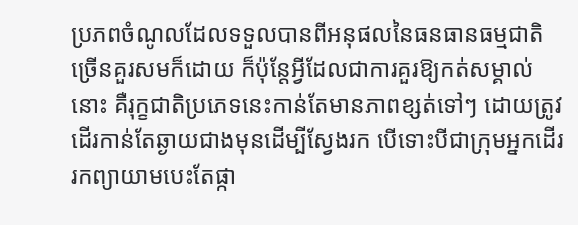ប្រភពចំណូលដែលទទួលបានពីអនុផលនៃធនធានធម្មជាតិច្រើនគួរសមក៏ដោយ ក៏ប៉ុន្តែអ្វីដែលជាការគួរឱ្យកត់សម្គាល់នោះ គឺរុក្ខជាតិប្រភេទនេះកាន់តែមានភាពខ្សត់ទៅៗ ដោយត្រូវដើរកាន់តែឆ្ងាយជាងមុនដើម្បីស្វែងរក បើទោះបីជាក្រុមអ្នកដើររកព្យាយាមបេះតែផ្កា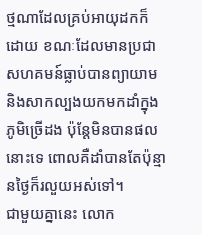ថ្មណាដែលគ្រប់អាយុដកក៏ដោយ ខណៈដែលមានប្រជាសហគមន៍ធ្លាប់បានព្យាយាម និងសាកល្បងយកមកដាំក្នុងភូមិច្រើដង ប៉ុន្តែមិនបានផលនោះទេ ពោលគឺដាំបានតែប៉ុន្មានថ្ងៃក៏រលួយអស់ទៅ។
ជាមួយគ្នានេះ លោក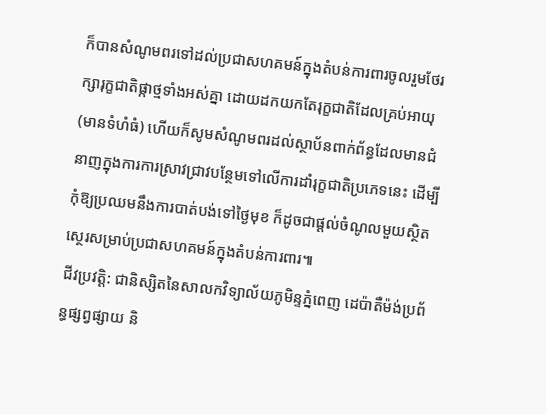ក៏បានសំណូមពរទៅដល់ប្រជាសហគមន៍ក្នុងតំបន់ការពារចូលរួមថែរក្សារុក្ខជាតិផ្កាថ្មទាំងអស់គ្នា ដោយដកយកតែរុក្ខជាតិដែលគ្រប់អាយុ (មានទំហំធំ) ហើយក៏សូមសំណូមពរដល់ស្ថាប័នពាក់ព័ន្ធដែលមានជំនាញក្នុងការការស្រាវជ្រាវបន្ថែមទៅលើការដាំរុក្ខជាតិប្រភេទនេះ ដើម្បីកុំឱ្យប្រឈមនឹងការបាត់បង់ទៅថ្ងៃមុខ ក៏ដូចជាផ្ដល់ចំណូលមួយស្ថិតស្ថេរសម្រាប់ប្រជាសហគមន៍ក្នុងតំបន់ការពារ៕
ជីវប្រវត្តិ: ជានិស្សិតនៃសាលកវិទ្យាល័យភូមិន្ទភ្នំពេញ ដេប៉ាតឺម៉ង់ប្រព័ន្ធផ្សព្វផ្សាយ និ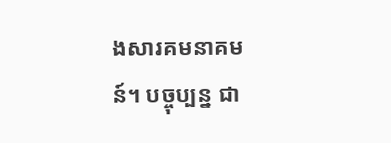ងសារគមនាគមន៍។ បច្ចុប្បន្ន ជា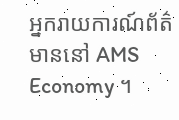អ្នករាយការណ៍ព័ត៌មាននៅ AMS Economy ។